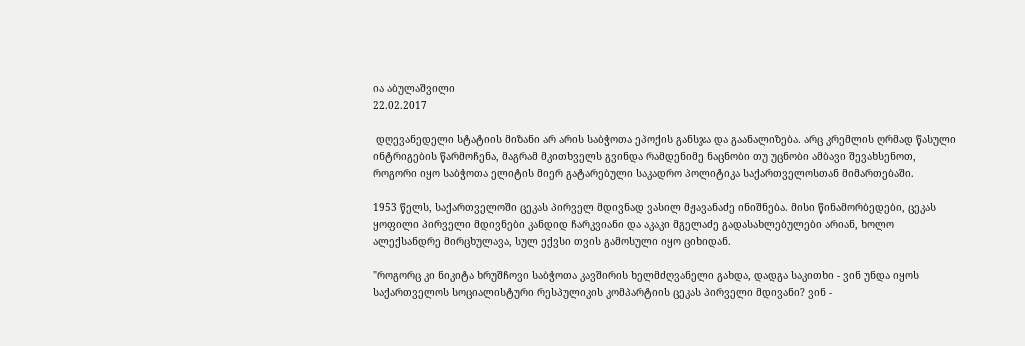ია აბულაშვილი
22.02.2017

 დღევანედელი სტატიის მიზანი არ არის საბჭოთა ეპოქის განსჯა და გაანალიზება. არც კრემლის ღრმად წასული ინტრიგების წარმოჩენა, მაგრამ მკითხველს გვინდა რამდენიმე ნაცნობი თუ უცნობი ამბავი შევახსენოთ, როგორი იყო საბჭოთა ელიტის მიერ გატარებული საკადრო პოლიტიკა საქართველოსთან მიმართებაში.

1953 წელს, საქართველოში ცეკას პირველ მდივნად ვასილ მჟავანაძე ინიშნება. მისი წინამორბედები, ცეკას ყოფილი პირველი მდივნები კანდიდ ჩარკვიანი და აკაკი მგელაძე გადასახლებულები არიან, ხოლო ალექსანდრე მირცხულავა, სულ ექვსი თვის გამოსული იყო ციხიდან.

"როგორც კი ნიკიტა ხრუშჩოვი საბჭოთა კავშირის ხელმძღვანელი გახდა, დადგა საკითხი - ვინ უნდა იყოს საქართველოს სოციალისტური რესპულიკის კომპარტიის ცეკას პირველი მდივანი? ვინ -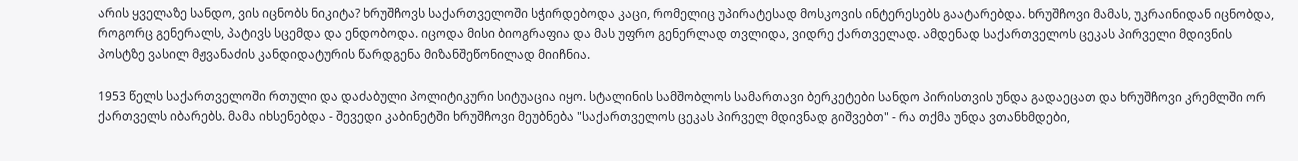არის ყველაზე სანდო, ვის იცნობს ნიკიტა? ხრუშჩოვს საქართველოში სჭირდებოდა კაცი, რომელიც უპირატესად მოსკოვის ინტერესებს გაატარებდა. ხრუშჩოვი მამას, უკრაინიდან იცნობდა, როგორც გენერალს, პატივს სცემდა და ენდობოდა. იცოდა მისი ბიოგრაფია და მას უფრო გენერლად თვლიდა, ვიდრე ქართველად. ამდენად საქართველოს ცეკას პირველი მდივნის პოსტზე ვასილ მჟვანაძის კანდიდატურის წარდგენა მიზანშეწონილად მიიჩნია.

1953 წელს საქართველოში რთული და დაძაბული პოლიტიკური სიტუაცია იყო. სტალინის სამშობლოს სამართავი ბერკეტები სანდო პირისთვის უნდა გადაეცათ და ხრუშჩოვი კრემლში ორ ქართველს იბარებს. მამა იხსენებდა - შევედი კაბინეტში ხრუშჩოვი მეუბნება "საქართველოს ცეკას პირველ მდივნად გიშვებთ" - რა თქმა უნდა ვთანხმდები,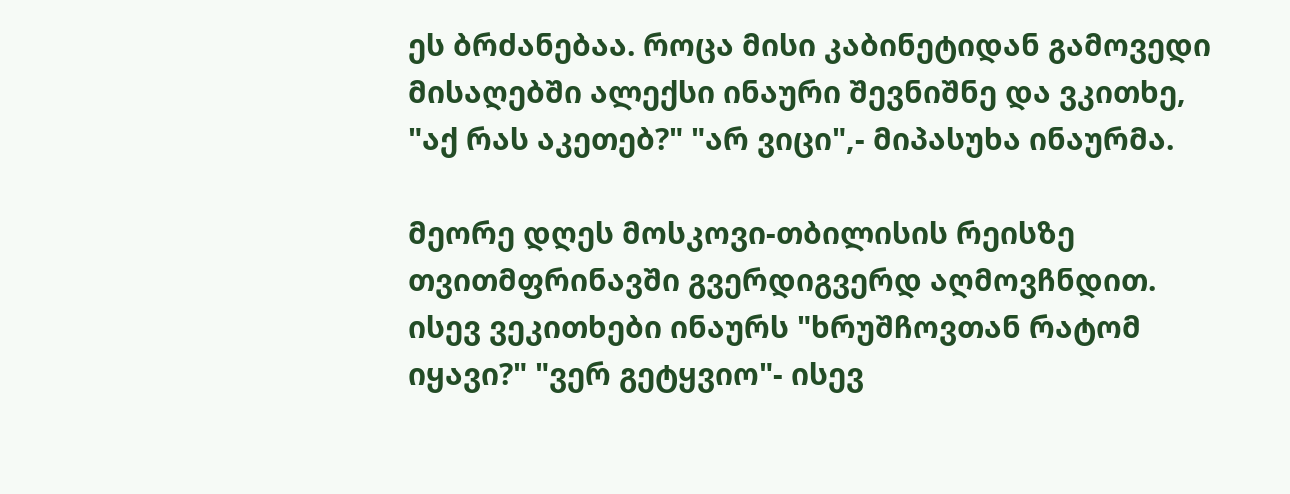ეს ბრძანებაა. როცა მისი კაბინეტიდან გამოვედი მისაღებში ალექსი ინაური შევნიშნე და ვკითხე, "აქ რას აკეთებ?" "არ ვიცი",- მიპასუხა ინაურმა.

მეორე დღეს მოსკოვი-თბილისის რეისზე თვითმფრინავში გვერდიგვერდ აღმოვჩნდით. ისევ ვეკითხები ინაურს "ხრუშჩოვთან რატომ იყავი?" "ვერ გეტყვიო"- ისევ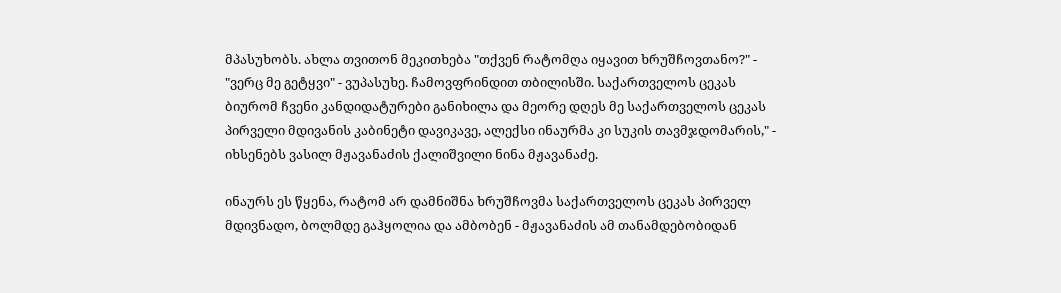მპასუხობს. ახლა თვითონ მეკითხება "თქვენ რატომღა იყავით ხრუშჩოვთანო?" - "ვერც მე გეტყვი" - ვუპასუხე. ჩამოვფრინდით თბილისში. საქართველოს ცეკას ბიურომ ჩვენი კანდიდატურები განიხილა და მეორე დღეს მე საქართველოს ცეკას პირველი მდივანის კაბინეტი დავიკავე, ალექსი ინაურმა კი სუკის თავმჯდომარის," - იხსენებს ვასილ მჟავანაძის ქალიშვილი ნინა მჟავანაძე.

ინაურს ეს წყენა, რატომ არ დამნიშნა ხრუშჩოვმა საქართველოს ცეკას პირველ მდივნადო, ბოლმდე გაჰყოლია და ამბობენ - მჟავანაძის ამ თანამდებობიდან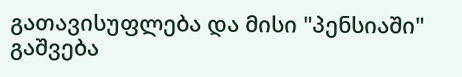გათავისუფლება და მისი "პენსიაში" გაშვება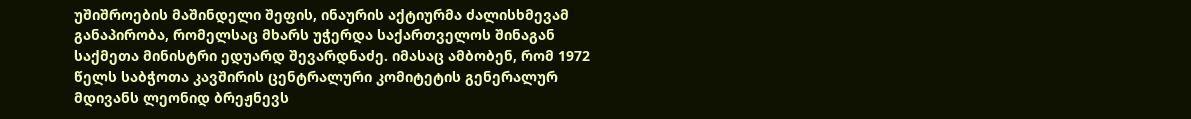უშიშროების მაშინდელი შეფის, ინაურის აქტიურმა ძალისხმევამ განაპირობა, რომელსაც მხარს უჭერდა საქართველოს შინაგან საქმეთა მინისტრი ედუარდ შევარდნაძე. იმასაც ამბობენ, რომ 1972 წელს საბჭოთა კავშირის ცენტრალური კომიტეტის გენერალურ მდივანს ლეონიდ ბრეჟნევს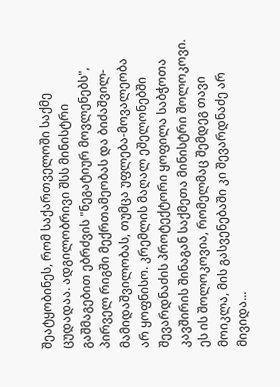შეატყობინეს, რომ საქართველოში საქმე ცუდადაა. ადგილობრივი შსს მინისტრი გაშმაგებით ებრძვის "ნეგატიურ მოვლენებს", პირველ რიგში მექრთამეობას და ბიძაშვილ-მამიდაშვილობას, თუმცა უფლება-მოვალეობა არ ყოფნისო. კრემლის მაღალ ეშელონებში შევარდნაძის პროტექტორი ყოფილა საბჭოთა კავშირის შინაგან საქმეთა მინისტრი შოლოკოვი. ეს ის შოლოკოვია, რომელმაც შემდეგ თავი მოიკლა, მის გასვენებაში კი შევარდნაძე არ მივიდა...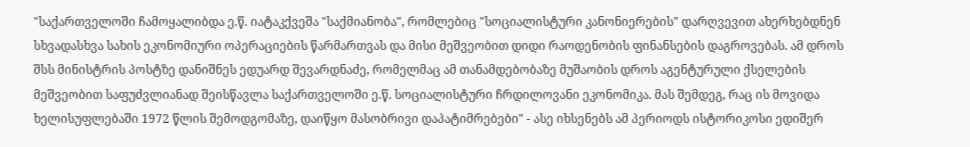"საქართველოში ჩამოყალიბდა ე.წ. იატაკქვეშა "საქმიანობა", რომლებიც "სოციალისტური კანონიერების" დარღვევით ახერხებდნენ სხვადასხვა სახის ეკონომიური ოპერაციების წარმართვას და მისი მეშვეობით დიდი რაოდენობის ფინანსების დაგროვებას. ამ დროს შსს მინისტრის პოსტზე დანიშნეს ედუარდ შევარდნაძე, რომელმაც ამ თანამდებობაზე მუშაობის დროს აგენტურული ქსელების მეშვეობით საფუძვლიანად შეისწავლა საქართველოში ე.წ. სოციალისტური ჩრდილოვანი ეკონომიკა. მას შემდეგ, რაც ის მოვიდა ხელისუფლებაში 1972 წლის შემოდგომაზე, დაიწყო მასობრივი დაპატიმრებები" - ასე იხსენებს ამ პერიოდს ისტორიკოსი ედიშერ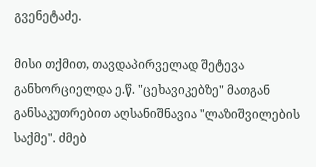გვენეტაძე.

მისი თქმით, თავდაპირველად შეტევა განხორციელდა ე.წ. "ცეხავიკებზე" მათგან განსაკუთრებით აღსანიშნავია "ლაზიშვილების საქმე". ძმებ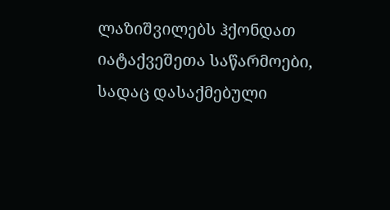ლაზიშვილებს ჰქონდათ იატაქვეშეთა საწარმოები, სადაც დასაქმებული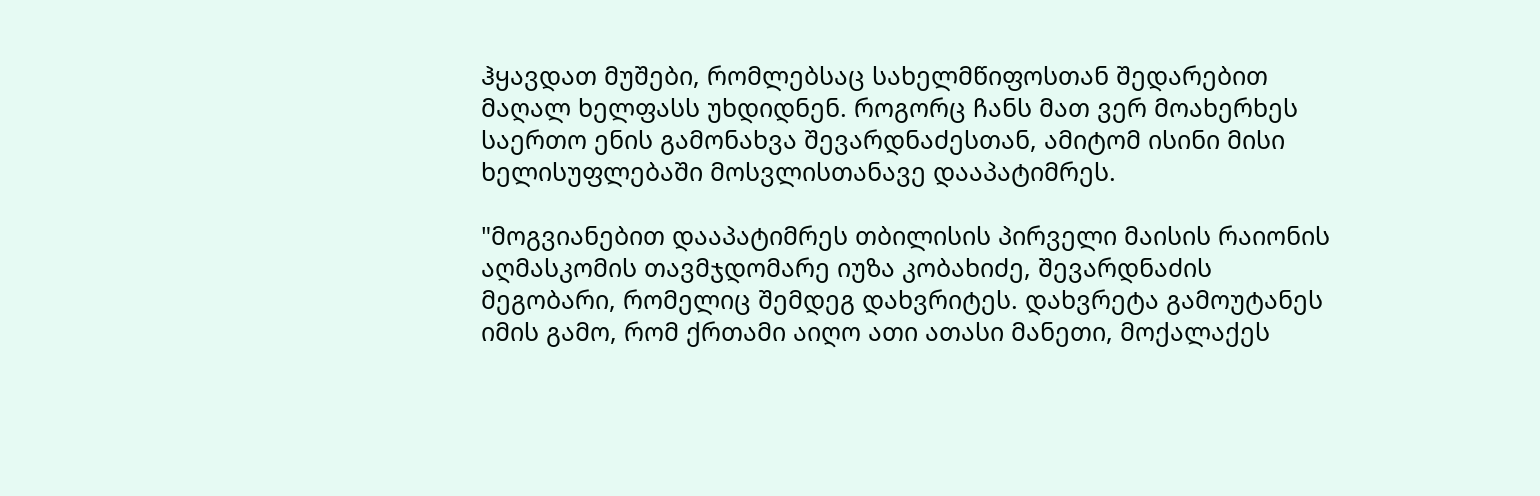ჰყავდათ მუშები, რომლებსაც სახელმწიფოსთან შედარებით მაღალ ხელფასს უხდიდნენ. როგორც ჩანს მათ ვერ მოახერხეს საერთო ენის გამონახვა შევარდნაძესთან, ამიტომ ისინი მისი ხელისუფლებაში მოსვლისთანავე დააპატიმრეს.

"მოგვიანებით დააპატიმრეს თბილისის პირველი მაისის რაიონის აღმასკომის თავმჯდომარე იუზა კობახიძე, შევარდნაძის მეგობარი, რომელიც შემდეგ დახვრიტეს. დახვრეტა გამოუტანეს იმის გამო, რომ ქრთამი აიღო ათი ათასი მანეთი, მოქალაქეს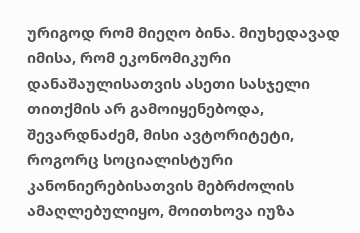ურიგოდ რომ მიეღო ბინა. მიუხედავად იმისა, რომ ეკონომიკური დანაშაულისათვის ასეთი სასჯელი თითქმის არ გამოიყენებოდა, შევარდნაძემ, მისი ავტორიტეტი, როგორც სოციალისტური კანონიერებისათვის მებრძოლის ამაღლებულიყო, მოითხოვა იუზა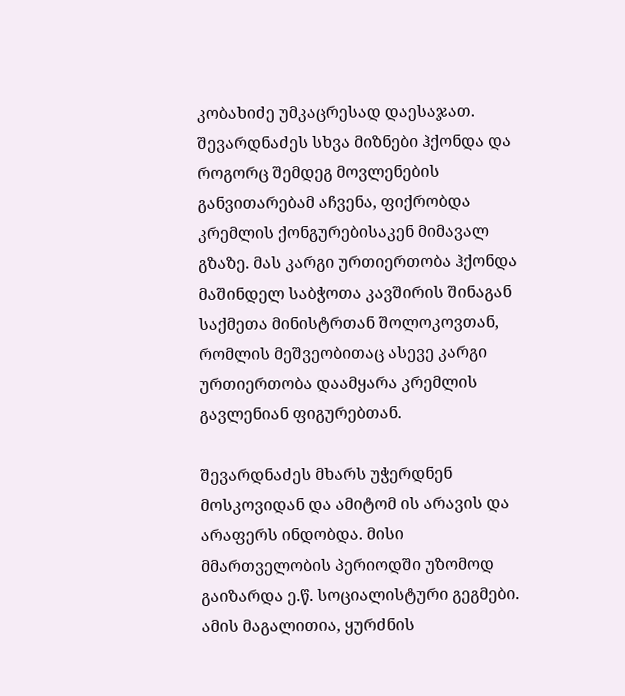კობახიძე უმკაცრესად დაესაჯათ. შევარდნაძეს სხვა მიზნები ჰქონდა და როგორც შემდეგ მოვლენების განვითარებამ აჩვენა, ფიქრობდა კრემლის ქონგურებისაკენ მიმავალ გზაზე. მას კარგი ურთიერთობა ჰქონდა მაშინდელ საბჭოთა კავშირის შინაგან საქმეთა მინისტრთან შოლოკოვთან, რომლის მეშვეობითაც ასევე კარგი ურთიერთობა დაამყარა კრემლის გავლენიან ფიგურებთან.

შევარდნაძეს მხარს უჭერდნენ მოსკოვიდან და ამიტომ ის არავის და არაფერს ინდობდა. მისი მმართველობის პერიოდში უზომოდ გაიზარდა ე.წ. სოციალისტური გეგმები. ამის მაგალითია, ყურძნის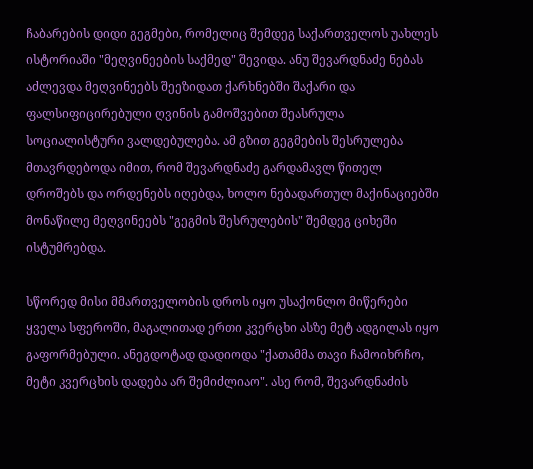ჩაბარების დიდი გეგმები, რომელიც შემდეგ საქართველოს უახლეს ისტორიაში "მეღვინეების საქმედ" შევიდა. ანუ შევარდნაძე ნებას აძლევდა მეღვინეებს შეეზიდათ ქარხნებში შაქარი და ფალსიფიცირებული ღვინის გამოშვებით შეასრულა სოციალისტური ვალდებულება. ამ გზით გეგმების შესრულება მთავრდებოდა იმით, რომ შევარდნაძე გარდამავლ წითელ დროშებს და ორდენებს იღებდა, ხოლო ნებადართულ მაქინაციებში მონაწილე მეღვინეებს "გეგმის შესრულების" შემდეგ ციხეში ისტუმრებდა.

სწორედ მისი მმართველობის დროს იყო უსაქონლო მიწერები ყველა სფეროში, მაგალითად ერთი კვერცხი ასზე მეტ ადგილას იყო გაფორმებული. ანეგდოტად დადიოდა "ქათამმა თავი ჩამოიხრჩო, მეტი კვერცხის დადება არ შემიძლიაო". ასე რომ, შევარდნაძის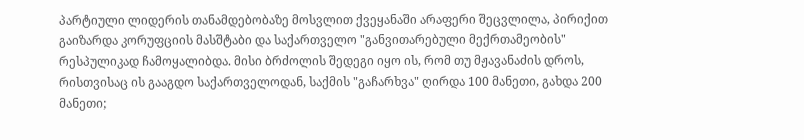პარტიული ლიდერის თანამდებობაზე მოსვლით ქვეყანაში არაფერი შეცვლილა, პირიქით გაიზარდა კორუფციის მასშტაბი და საქართველო "განვითარებული მექრთამეობის" რესპულიკად ჩამოყალიბდა. მისი ბრძოლის შედეგი იყო ის, რომ თუ მჟავანაძის დროს, რისთვისაც ის გააგდო საქართველოდან, საქმის "გაჩარხვა" ღირდა 100 მანეთი, გახდა 200 მანეთი;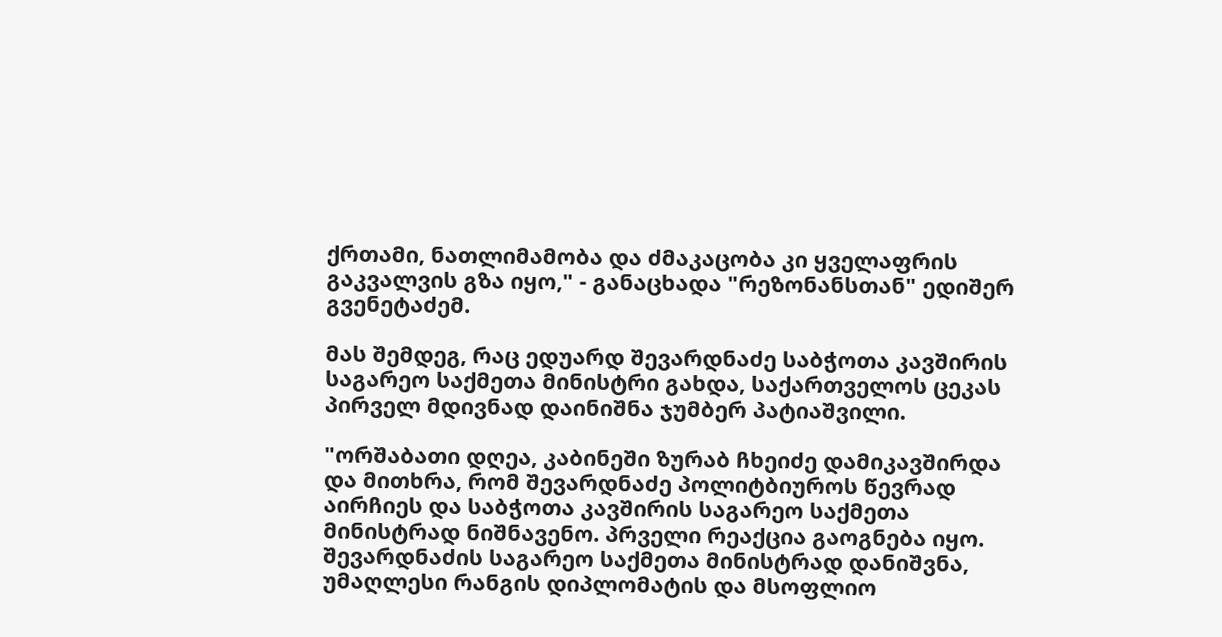ქრთამი, ნათლიმამობა და ძმაკაცობა კი ყველაფრის გაკვალვის გზა იყო," - განაცხადა "რეზონანსთან" ედიშერ გვენეტაძემ.

მას შემდეგ, რაც ედუარდ შევარდნაძე საბჭოთა კავშირის საგარეო საქმეთა მინისტრი გახდა, საქართველოს ცეკას პირველ მდივნად დაინიშნა ჯუმბერ პატიაშვილი.

"ორშაბათი დღეა, კაბინეში ზურაბ ჩხეიძე დამიკავშირდა და მითხრა, რომ შევარდნაძე პოლიტბიუროს წევრად აირჩიეს და საბჭოთა კავშირის საგარეო საქმეთა მინისტრად ნიშნავენო. პრველი რეაქცია გაოგნება იყო. შევარდნაძის საგარეო საქმეთა მინისტრად დანიშვნა, უმაღლესი რანგის დიპლომატის და მსოფლიო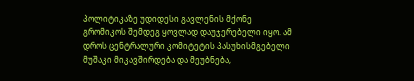პოლიტიკაზე უდიდესი გავლენის მქონე გრომიკოს შემდეგ ყოვლად დაუჯერებელი იყო. ამ დროს ცენტრალური კომიტეტის პასუხისმგებელი მუშაკი მიკავშირდება და მეუბნება,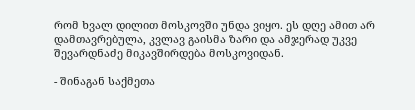რომ ხვალ დილით მოსკოვში უნდა ვიყო. ეს დღე ამით არ დამთავრებულა, კვლავ გაისმა ზარი და ამჯერად უკვე შევარდნაძე მიკავშირდება მოსკოვიდან.

- შინაგან საქმეთა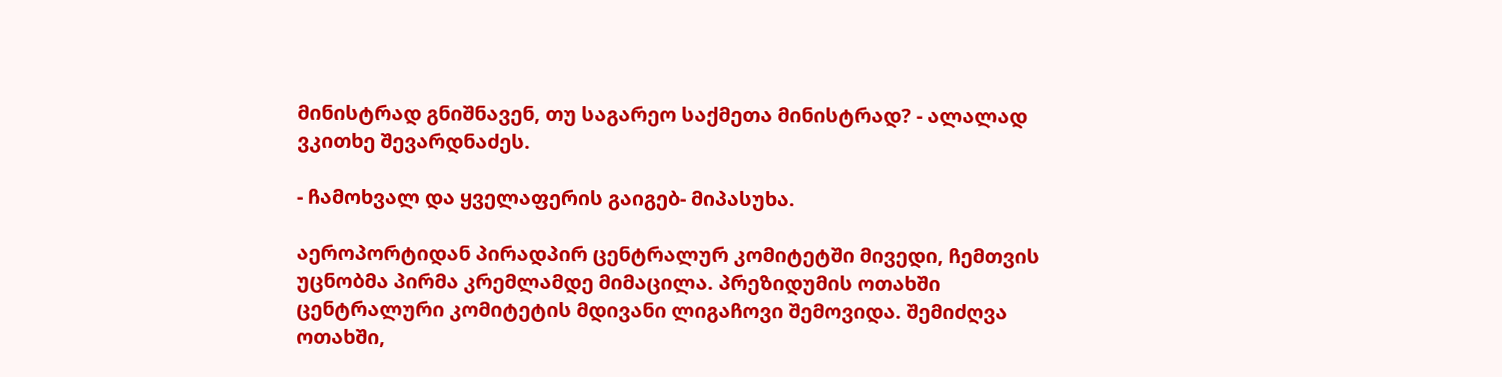მინისტრად გნიშნავენ, თუ საგარეო საქმეთა მინისტრად? - ალალად ვკითხე შევარდნაძეს.

- ჩამოხვალ და ყველაფერის გაიგებ- მიპასუხა.

აეროპორტიდან პირადპირ ცენტრალურ კომიტეტში მივედი, ჩემთვის უცნობმა პირმა კრემლამდე მიმაცილა. პრეზიდუმის ოთახში ცენტრალური კომიტეტის მდივანი ლიგაჩოვი შემოვიდა. შემიძღვა ოთახში,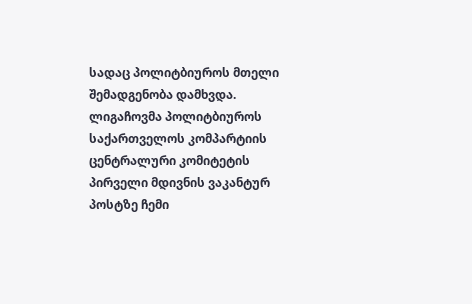სადაც პოლიტბიუროს მთელი შემადგენობა დამხვდა. ლიგაჩოვმა პოლიტბიუროს საქართველოს კომპარტიის ცენტრალური კომიტეტის პირველი მდივნის ვაკანტურ პოსტზე ჩემი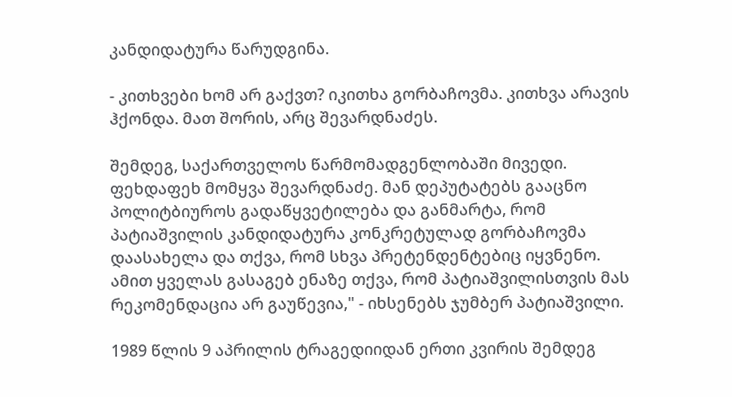კანდიდატურა წარუდგინა.

- კითხვები ხომ არ გაქვთ? იკითხა გორბაჩოვმა. კითხვა არავის ჰქონდა. მათ შორის, არც შევარდნაძეს.

შემდეგ, საქართველოს წარმომადგენლობაში მივედი. ფეხდაფეხ მომყვა შევარდნაძე. მან დეპუტატებს გააცნო პოლიტბიუროს გადაწყვეტილება და განმარტა, რომ პატიაშვილის კანდიდატურა კონკრეტულად გორბაჩოვმა დაასახელა და თქვა, რომ სხვა პრეტენდენტებიც იყვნენო. ამით ყველას გასაგებ ენაზე თქვა, რომ პატიაშვილისთვის მას რეკომენდაცია არ გაუწევია," - იხსენებს ჯუმბერ პატიაშვილი.

1989 წლის 9 აპრილის ტრაგედიიდან ერთი კვირის შემდეგ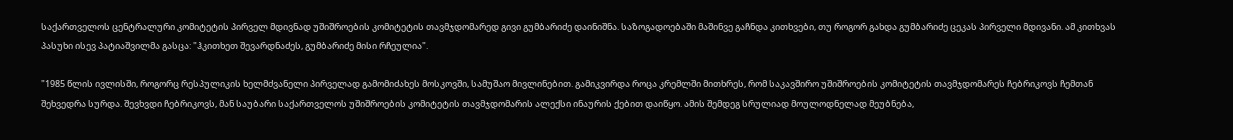საქართველოს ცენტრალური კომიტეტის პირველ მდივნად უშიშროების კომიტეტის თავმჯდომარედ გივი გუმბარიძე დაინიშნა. საზოგადოებაში მაშინვე გაჩნდა კითხვები, თუ როგორ გახდა გუმბარიძე ცეკას პირველი მდივანი. ამ კითხვას პასუხი ისევ პატიაშვილმა გასცა: "ჰკითხეთ შევარდნაძეს, გუმბარიძე მისი რჩეულია".

"1985 წლის ივლისში, როგორც რესპულიკის ხელმძვანელი პირველად გამომიძახეს მოსკოვში, სამუშაო მივლინებით. გამიკვირდა როცა კრემლში მითხრეს, რომ საკავშირო უშიშროების კომიტეტის თავმჯდომარეს ჩებრიკოვს ჩემთან შეხვედრა სურდა. შევხვდი ჩებრიკოვს, მან საუბარი საქართველოს უშიშროების კომიტეტის თავმჯდომარის ალექსი ინაურის ქებით დაიწყო. ამის შემდეგ სრულიად მოულოდნელად მეუბნება,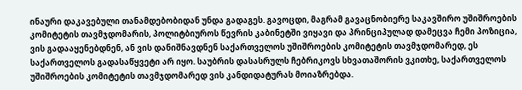ინაური დაკავებული თანამდებობიდან უნდა გადაგეს. გავოცდი, მაგრამ გავაცნობიერე საკავშირო უშიშროების კომიტეტის თავმჯდომარის, პოლიტბიუროს წევრის კაბინეტში ვიყავი და პრინციპულად დამეცვა ჩემი პოზიცია, ვის გადააყენებდნენ, ან ვის დანიშნავდნენ საქართველოს უშიშროების კომიტეტის თავმჯდომარედ, ეს საქართველოს გადასაწყვეტი არ იყო. საუბრის დასასრულს ჩებრიკოვს სხვათაშორის ვკითხე, საქართველოს უშიშროების კომიტეტის თავმჯდომარედ ვის კანდიდატურას მოიაზრებდა.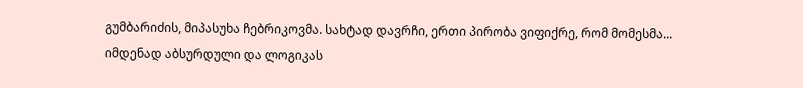გუმბარიძის, მიპასუხა ჩებრიკოვმა. სახტად დავრჩი, ერთი პირობა ვიფიქრე, რომ მომესმა... იმდენად აბსურდული და ლოგიკას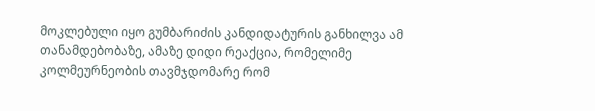მოკლებული იყო გუმბარიძის კანდიდატურის განხილვა ამ თანამდებობაზე, ამაზე დიდი რეაქცია, რომელიმე კოლმეურნეობის თავმჯდომარე რომ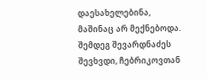დაესახელებინა, მაშინაც არ მექნებოდა. შემდეგ შევარდნაძეს შევხვდი, ჩებრიკოვთან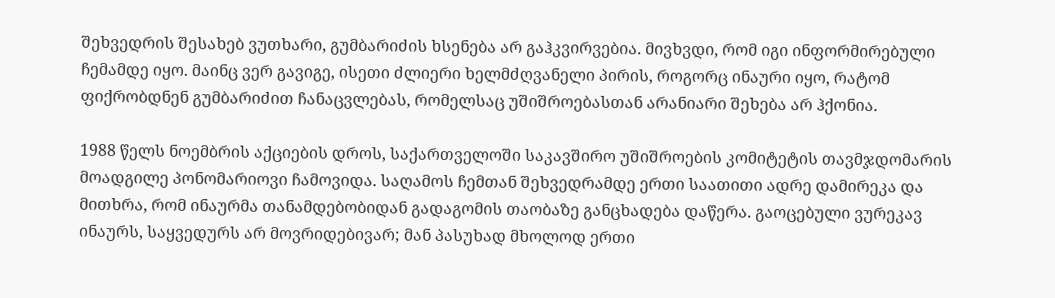შეხვედრის შესახებ ვუთხარი, გუმბარიძის ხსენება არ გაჰკვირვებია. მივხვდი, რომ იგი ინფორმირებული ჩემამდე იყო. მაინც ვერ გავიგე, ისეთი ძლიერი ხელმძღვანელი პირის, როგორც ინაური იყო, რატომ ფიქრობდნენ გუმბარიძით ჩანაცვლებას, რომელსაც უშიშროებასთან არანიარი შეხება არ ჰქონია.

1988 წელს ნოემბრის აქციების დროს, საქართველოში საკავშირო უშიშროების კომიტეტის თავმჯდომარის მოადგილე პონომარიოვი ჩამოვიდა. საღამოს ჩემთან შეხვედრამდე ერთი საათითი ადრე დამირეკა და მითხრა, რომ ინაურმა თანამდებობიდან გადაგომის თაობაზე განცხადება დაწერა. გაოცებული ვურეკავ ინაურს, საყვედურს არ მოვრიდებივარ; მან პასუხად მხოლოდ ერთი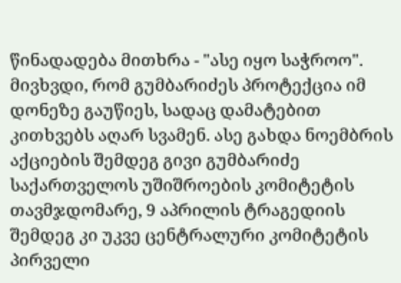წინადადება მითხრა - "ასე იყო საჭროო". მივხვდი, რომ გუმბარიძეს პროტექცია იმ დონეზე გაუწიეს, სადაც დამატებით კითხვებს აღარ სვამენ. ასე გახდა ნოემბრის აქციების შემდეგ გივი გუმბარიძე საქართველოს უშიშროების კომიტეტის თავმჯდომარე, 9 აპრილის ტრაგედიის შემდეგ კი უკვე ცენტრალური კომიტეტის პირველი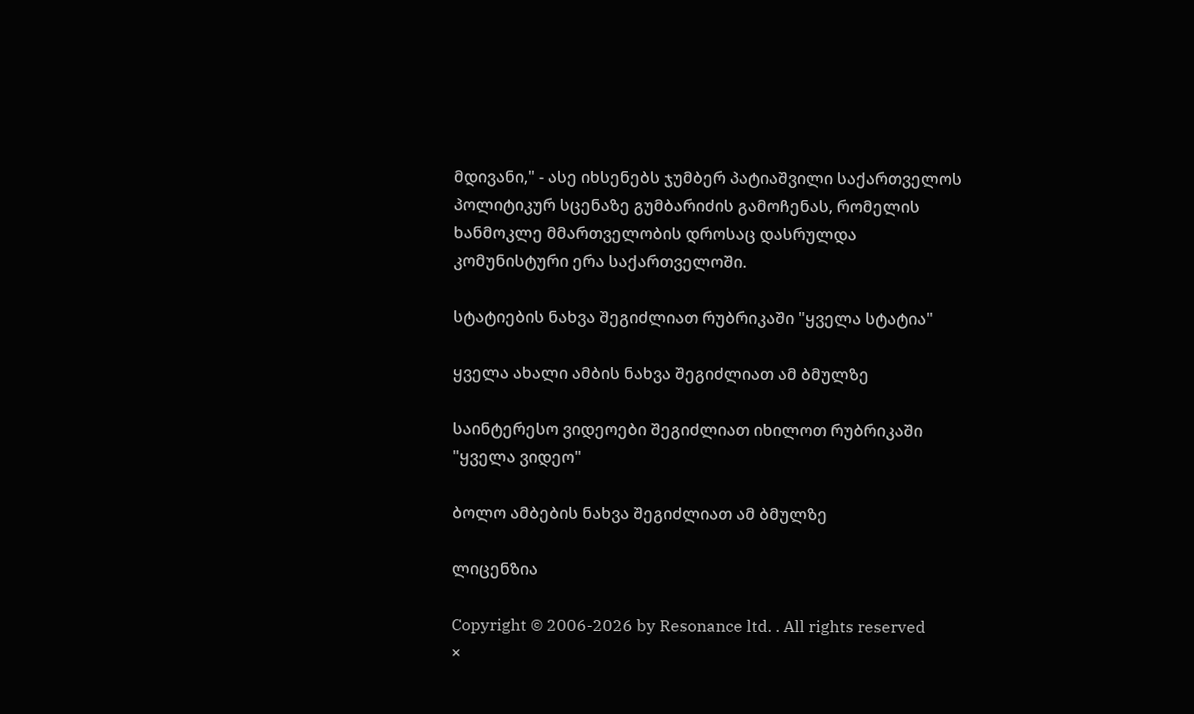მდივანი," - ასე იხსენებს ჯუმბერ პატიაშვილი საქართველოს პოლიტიკურ სცენაზე გუმბარიძის გამოჩენას, რომელის ხანმოკლე მმართველობის დროსაც დასრულდა კომუნისტური ერა საქართველოში.

სტატიების ნახვა შეგიძლიათ რუბრიკაში "ყველა სტატია"

ყველა ახალი ამბის ნახვა შეგიძლიათ ამ ბმულზე

საინტერესო ვიდეოები შეგიძლიათ იხილოთ რუბრიკაში "ყველა ვიდეო"

ბოლო ამბების ნახვა შეგიძლიათ ამ ბმულზე

ლიცენზია

Copyright © 2006-2026 by Resonance ltd. . All rights reserved
×